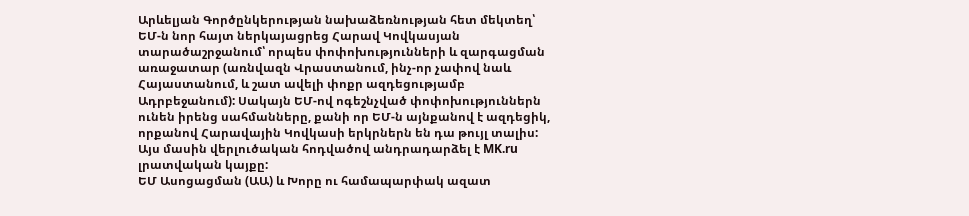Արևելյան Գործընկերության նախաձեռնության հետ մեկտեղ՝ ԵՄ-ն նոր հայտ ներկայացրեց Հարավ Կովկասյան տարածաշրջանում՝ որպես փոփոխությունների և զարգացման առաջատար (առնվազն Վրաստանում, ինչ-որ չափով նաև Հայաստանում, և շատ ավելի փոքր ազդեցությամբ Ադրբեջանում): Սակայն ԵՄ-ով ոգեշնչված փոփոխություններն ունեն իրենց սահմանները, քանի որ ԵՄ-ն այնքանով է ազդեցիկ, որքանով Հարավային Կովկասի երկրներն են դա թույլ տալիս: Այս մասին վերլուծական հոդվածով անդրադարձել է MK.ru լրատվական կայքը:
ԵՄ Ասոցացման (ԱԱ) և Խորը ու համապարփակ ազատ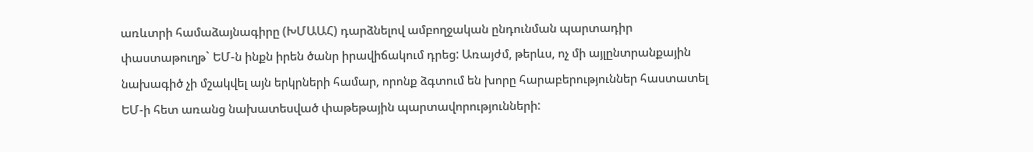առևտրի համաձայնագիրը (ԽՄԱԱՀ) դարձնելով ամբողջական ընդունման պարտադիր փաստաթուղթ` ԵՄ-ն ինքն իրեն ծանր իրավիճակում դրեց: Առայժմ, թերևս, ոչ մի այլընտրանքային նախագիծ չի մշակվել այն երկրների համար, որոնք ձգտում են խորը հարաբերություններ հաստատել ԵՄ-ի հետ առանց նախատեսված փաթեթային պարտավորությունների: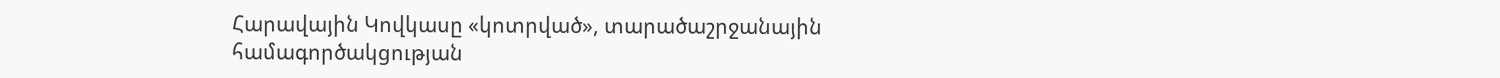Հարավային Կովկասը «կոտրված», տարածաշրջանային համագործակցության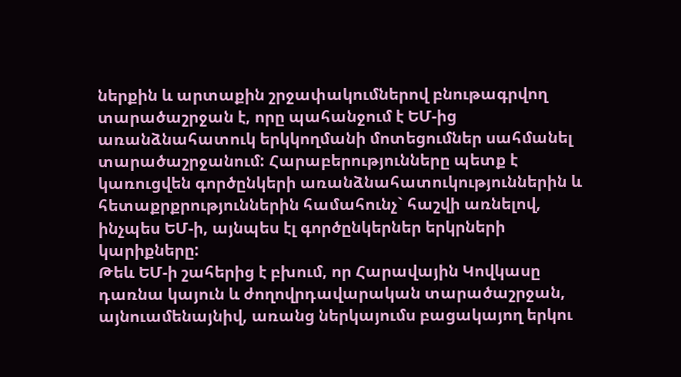ներքին և արտաքին շրջափակումներով բնութագրվող տարածաշրջան է, որը պահանջում է ԵՄ-ից առանձնահատուկ երկկողմանի մոտեցումներ սահմանել տարածաշրջանում: Հարաբերությունները պետք է կառուցվեն գործընկերի առանձնահատուկություններին և հետաքրքրություններին համահունչ` հաշվի առնելով, ինչպես ԵՄ-ի, այնպես էլ գործընկերներ երկրների կարիքները:
Թեև ԵՄ-ի շահերից է բխում, որ Հարավային Կովկասը դառնա կայուն և ժողովրդավարական տարածաշրջան, այնուամենայնիվ, առանց ներկայումս բացակայող երկու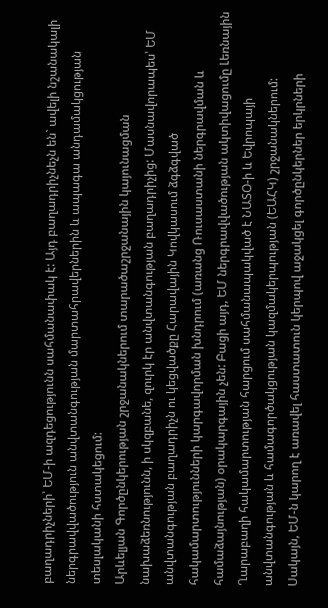բաղադրիչների՝ ԵՄ-ի ազդեցությունն սահմանափակ է: Այդ բաղադրիչնեչն են` ավելի նշանակալի ներգրավվածություն անվտանգության մարտահրավերներին և ապագա անդամակցության տեսլականի հստակեցում:
Արևելյան Գործընկերության շրջանակներում տարածաշրջանային կայունացման նախաձեռնությունն, ի սկզբանե, զուրկ էր անվտանգության բաղադրիչից: Մասնավորապես՝ ԵՄ անվտանգության բաղադրիչն ու կեցվածքը Հարավային Կովկասում ձգձգված հակամարտությունների կարգավորման խնդրում (առանց Ռուսաստանի ներգրավման և համաձայնության) օրակարգային չեն: Բացի այդ, ԵՄ ներգրավվածության ակտիվացումը Լեռնային Ղարաբաղի հակամարտության հարցում սահմանապակված է ՆԱՏՕ-ի և Եվրոպայի անվտանգության և համագործակցության կազմակերպության (ԵԱՀԿ) շրջանակներում:
Սակայն, ԵՄ-ն կարող է առավել հաստատուն կերպով աջակցել գործընկերներ երկրների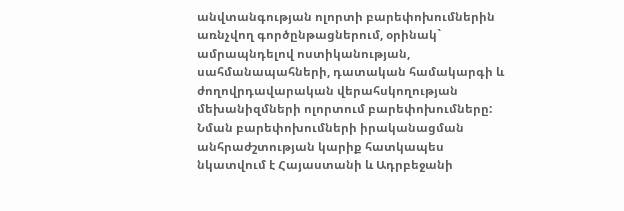անվտանգության ոլորտի բարեփոխումներին առնչվող գործընթացներում, օրինակ` ամրապնդելով ոստիկանության, սահմանապահների, դատական համակարգի և ժողովրդավարական վերահսկողության մեխանիզմների ոլորտում բարեփոխումները: Նման բարեփոխումների իրականացման անհրաժշտության կարիք հատկապես նկատվում է Հայաստանի և Ադրբեջանի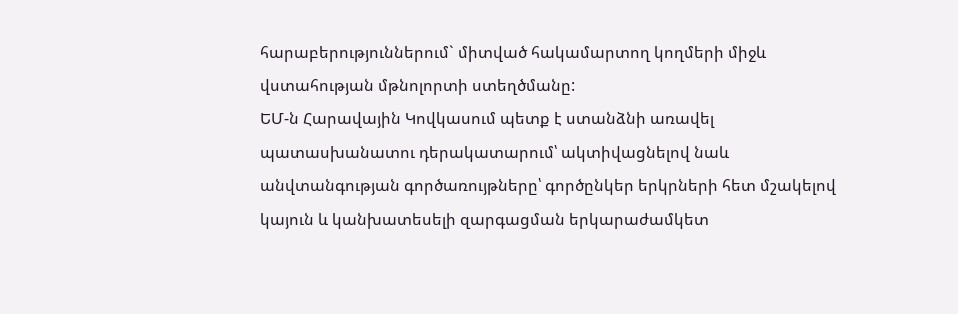հարաբերություններում` միտված հակամարտող կողմերի միջև վստահության մթնոլորտի ստեղծմանը:
ԵՄ-ն Հարավային Կովկասում պետք է ստանձնի առավել պատասխանատու դերակատարում՝ ակտիվացնելով նաև անվտանգության գործառույթները՝ գործընկեր երկրների հետ մշակելով կայուն և կանխատեսելի զարգացման երկարաժամկետ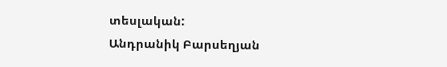տեսլական:
Անդրանիկ Բարսեղյան